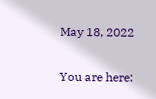May 18, 2022

You are here: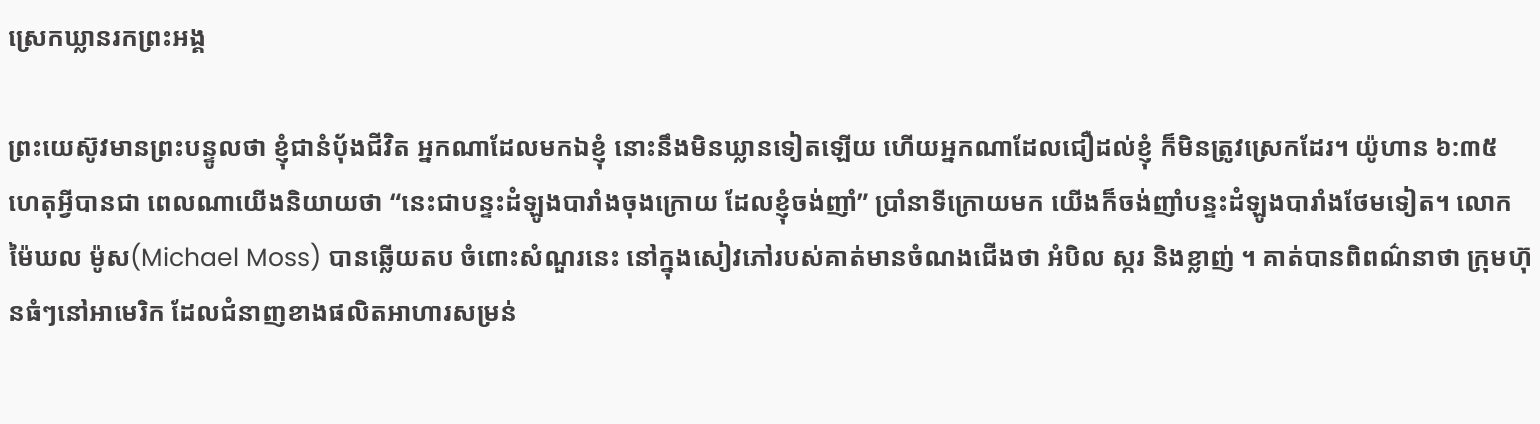ស្រេកឃ្លានរកព្រះអង្គ

ព្រះយេស៊ូវមានព្រះបន្ទូលថា ខ្ញុំជានំបុ័ងជីវិត អ្នកណាដែលមកឯខ្ញុំ នោះនឹងមិនឃ្លានទៀតឡើយ ហើយអ្នកណាដែលជឿដល់ខ្ញុំ ក៏មិនត្រូវស្រេកដែរ។ យ៉ូហាន ៦:៣៥ ហេតុអ្វីបានជា ពេលណាយើងនិយាយថា “នេះជាបន្ទះដំឡូងបារាំងចុងក្រោយ ដែលខ្ញុំចង់ញាំ” ប្រាំនាទីក្រោយមក យើងក៏ចង់ញាំបន្ទះដំឡូងបារាំងថែមទៀត។ លោកម៉ៃឃល ម៉ូស(Michael Moss) បានឆ្លើយតប ចំពោះសំណួរនេះ នៅក្នុងសៀវភៅរបស់គាត់មានចំណងជើងថា អំបិល ស្ករ និងខ្លាញ់ ។ គាត់បានពិពណ៌នាថា ក្រុមហ៊ុនធំៗនៅអាមេរិក ដែលជំនាញខាងផលិតអាហារសម្រន់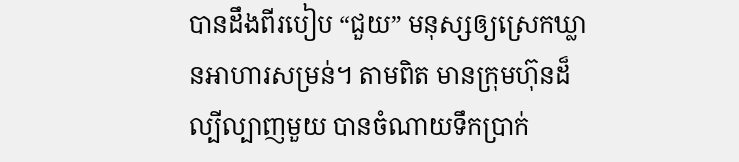បានដឹងពីរបៀប “ជួយ” មនុស្សឲ្យស្រេកឃ្លានអាហារសម្រន់។ តាមពិត មានក្រុមហ៊ុនដ៏ល្បីល្បាញមួយ បានចំណាយទឹកប្រាក់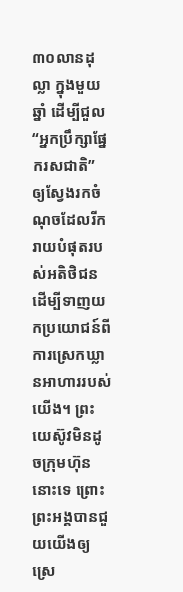៣០លានដុល្លា ក្នុងមួយឆ្នាំ ដើម្បីជួល “អ្នកប្រឹក្សាផ្នែករសជាតិ” ឲ្យស្វែងរកចំណុចដែលរីករាយបំផុតរបស់អតិថិជន ដើម្បីទាញយកប្រយោជន៍ពីការស្រេកឃ្លានអាហាររបស់យើង។ ព្រះយេស៊ូវមិនដូចក្រុមហ៊ុននោះទេ ព្រោះព្រះអង្គបានជួយយើងឲ្យស្រេ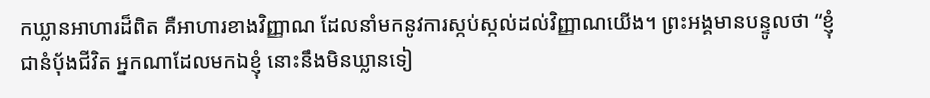កឃ្លានអាហារដ៏ពិត គឺអាហារខាងវិញ្ញាណ ដែលនាំមកនូវការស្កប់ស្កល់ដល់វិញ្ញាណយើង។ ព្រះអង្គមានបន្ទូលថា “ខ្ញុំជានំបុ័ងជីវិត អ្នកណាដែលមកឯខ្ញុំ នោះនឹងមិនឃ្លានទៀ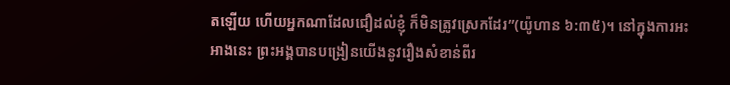តឡើយ ហើយអ្នកណាដែលជឿដល់ខ្ញុំ ក៏មិនត្រូវស្រេកដែរ”(យ៉ូហាន ៦:៣៥)។ នៅក្នុងការអះអាងនេះ ព្រះអង្គបានបង្រៀនយើងនូវរឿងសំខាន់ពីរ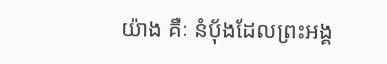យ៉ាង គឺៈ នំប៉័ងដែលព្រះអង្គ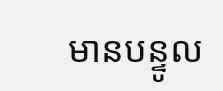មានបន្ទូល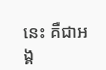នេះ គឺជាអង្គ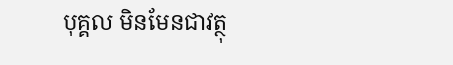បុគ្គល មិនមែនជាវត្ថុ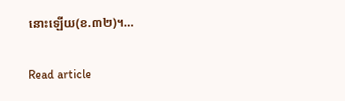នោះឡើយ(ខ.៣២)។…

Read article